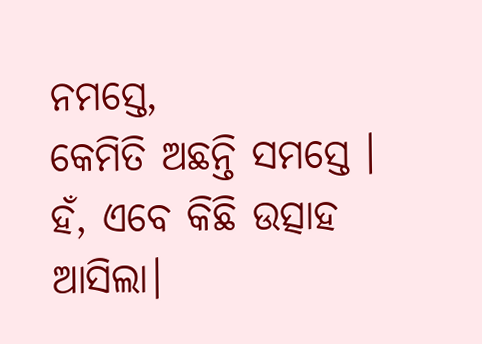ନମସ୍ତେ,
କେମିତି ଅଛନ୍ତି ସମସ୍ତେ । ହଁ, ଏବେ କିଛି ଉତ୍ସାହ ଆସିଲା।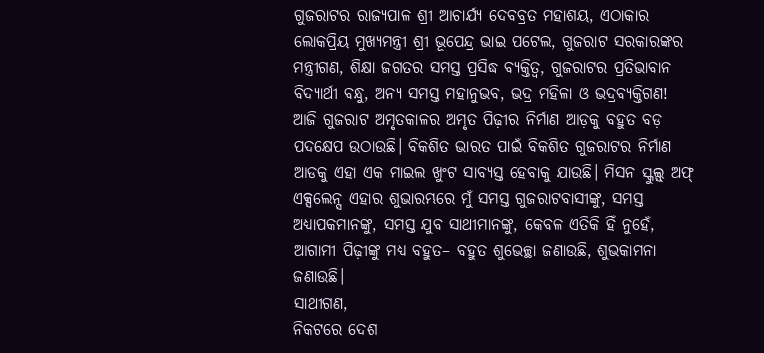ଗୁଜରାଟର ରାଜ୍ୟପାଳ ଶ୍ରୀ ଆଚାର୍ଯ୍ୟ ଦେବବ୍ରତ ମହାଶୟ, ଏଠାକାର ଲୋକପ୍ରିୟ ମୁଖ୍ୟମନ୍ତ୍ରୀ ଶ୍ରୀ ଭୂପେନ୍ଦ୍ର ଭାଇ ପଟେଲ, ଗୁଜରାଟ ସରକାରଙ୍କର ମନ୍ତ୍ରୀଗଣ, ଶିକ୍ଷା ଜଗତର ସମସ୍ତ ପ୍ରସିଦ୍ଧ ବ୍ୟକ୍ତିତ୍ୱ, ଗୁଜରାଟର ପ୍ରତିଭାବାନ ବିଦ୍ୟାର୍ଥୀ ବନ୍ଧୁ, ଅନ୍ୟ ସମସ୍ତ ମହାନୁଭବ, ଭଦ୍ର ମହିଳା ଓ ଭଦ୍ରବ୍ୟକ୍ତିଗଣ!
ଆଜି ଗୁଜରାଟ ଅମୃତକାଳର ଅମୃତ ପିଢ଼ୀର ନିର୍ମାଣ ଆଡ଼କୁ ବହୁତ ବଡ଼ ପଦକ୍ଷେପ ଉଠାଉଛି। ବିକଶିତ ଭାରତ ପାଇଁ ବିକଶିତ ଗୁଜରାଟର ନିର୍ମାଣ ଆଡକୁ ଏହା ଏକ ମାଇଲ ଖୁଂଟ ସାବ୍ୟସ୍ତ ହେବାକୁ ଯାଉଛି। ମିସନ ସ୍କୁଲ୍ସ୍ ଅଫ୍ ଏକ୍ସଲେନ୍ସ ଏହାର ଶୁଭାରମ୍ଭରେ ମୁଁ ସମସ୍ତ ଗୁଜରାଟବାସୀଙ୍କୁ, ସମସ୍ତ ଅଧ୍ୟାପକମାନଙ୍କୁ, ସମସ୍ତ ଯୁବ ସାଥୀମାନଙ୍କୁ, କେବଳ ଏତିକି ହିଁ ନୁହେଁ, ଆଗାମୀ ପିଢ଼ୀଙ୍କୁ ମଧ୍ୟ ବହୁତ– ବହୁତ ଶୁଭେଚ୍ଛା ଜଣାଉଛି, ଶୁଭକାମନା ଜଣାଉଛି।
ସାଥୀଗଣ,
ନିକଟରେ ଦେଶ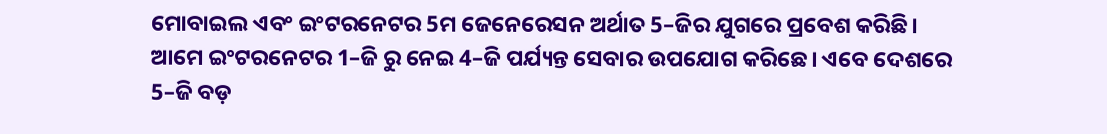ମୋବାଇଲ ଏବଂ ଇଂଟରନେଟର 5ମ ଜେନେରେସନ ଅର୍ଥାତ 5–ଜିର ଯୁଗରେ ପ୍ରବେଶ କରିଛି। ଆମେ ଇଂଟରନେଟର 1–ଜି ରୁ ନେଇ 4–ଜି ପର୍ଯ୍ୟନ୍ତ ସେବାର ଉପଯୋଗ କରିଛେ। ଏବେ ଦେଶରେ 5–ଜି ବଡ଼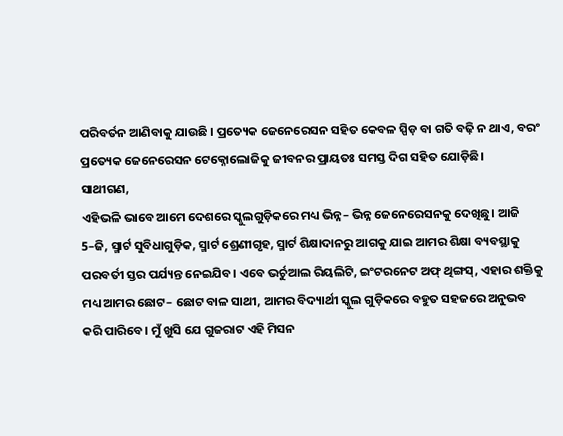ପରିବର୍ତନ ଆଣିବାକୁ ଯାଉଛି । ପ୍ରତ୍ୟେକ ଜେନେରେସନ ସହିତ କେବଳ ସ୍ପିଡ଼ ବା ଗତି ବଢ଼ି ନ ଥାଏ, ବରଂ ପ୍ରତ୍ୟେକ ଜେନେରେସନ ଟେକ୍ନୋଲୋଜିକୁ ଜୀବନର ପ୍ରାୟତଃ ସମସ୍ତ ଦିଗ ସହିତ ଯୋଡ଼ିଛି।
ସାଥୀଗଣ,
ଏହିଭଳି ଭାବେ ଆମେ ଦେଶରେ ସ୍କୁଲଗୁଡ଼ିକରେ ମଧ୍ୟ ଭିନ୍ନ– ଭିନ୍ନ ଜେନେରେସନକୁ ଦେଖିଛୁ। ଆଜି 5–ଜି, ସ୍ମାର୍ଟ ସୁବିଧାଗୁଡ଼ିକ, ସ୍ମାର୍ଟ ଶ୍ରେଣୀଗୃହ, ସ୍ମାର୍ଟ ଶିକ୍ଷାଦାନରୁ ଆଗକୁ ଯାଇ ଆମର ଶିକ୍ଷା ବ୍ୟବସ୍ଥାକୁ ପରବର୍ତୀ ସ୍ତର ପର୍ଯ୍ୟନ୍ତ ନେଇଯିବ। ଏବେ ଭର୍ଚୁଆଲ ରିୟଲିଟି, ଇଂଟରନେଟ ଅଫ୍ ଥିଙ୍ଗସ୍, ଏହାର ଶକ୍ତିକୁ ମଧ୍ୟ ଆମର ଛୋଟ– ଛୋଟ ବାଳ ସାଥୀ, ଆମର ବିଦ୍ୟାର୍ଥୀ ସ୍କୁଲ ଗୁଡ଼ିକରେ ବହୁତ ସହଜରେ ଅନୁଭବ କରି ପାରିବେ। ମୁଁ ଖୁସି ଯେ ଗୁଜରାଟ ଏହି ମିସନ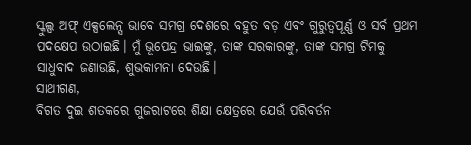ସ୍କୁଲ୍ସ ଅଫ୍ ଏକ୍ସଲେନ୍ସ ଭାବେ ସମଗ୍ର ଦେଶରେ ବହୁତ ବଡ଼ ଏବଂ ଗୁରୁତ୍ୱପୂର୍ଣ୍ଣ ଓ ସର୍ବ ପ୍ରଥମ ପଦକ୍ଷେପ ଉଠାଇଛି। ମୁଁ ଭୂପେନ୍ଦ୍ର ଭାଇଙ୍କୁ, ତାଙ୍କ ସରକାରଙ୍କୁ, ତାଙ୍କ ସମଗ୍ର ଟିମକୁ ସାଧୁବାଦ ଜଣାଉଛି, ଶୁଭକାମନା ଦେଉଛି।
ସାଥୀଗଣ,
ବିଗତ ଦୁଇ ଶତକରେ ଗୁଜରାଟରେ ଶିକ୍ଷା କ୍ଷେତ୍ରରେ ଯେଉଁ ପରିବର୍ତନ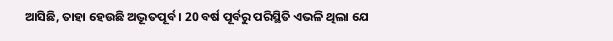ଆସିଛି, ତାହା ହେଉଛି ଅଦ୍ଭୂତପୂର୍ବ । 20 ବର୍ଷ ପୂର୍ବରୁ ପରିସ୍ଥିତି ଏଭଳି ଥିଲା ଯେ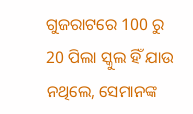ଗୁଜରାଟରେ 100 ରୁ 20 ପିଲା ସ୍କୁଲ ହିଁ ଯାଉ ନଥିଲେ, ସେମାନଙ୍କ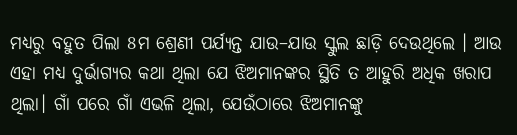ମଧ୍ୟରୁ ବହୁତ ପିଲା 8ମ ଶ୍ରେଣୀ ପର୍ଯ୍ୟନ୍ତ ଯାଉ–ଯାଉ ସ୍କୁଲ ଛାଡ଼ି ଦେଉଥିଲେ । ଆଉ ଏହା ମଧ୍ୟ ଦୁର୍ଭାଗ୍ୟର କଥା ଥିଲା ଯେ ଝିଅମାନଙ୍କର ସ୍ଥିତି ତ ଆହୁରି ଅଧିକ ଖରାପ ଥିଲା। ଗାଁ ପରେ ଗାଁ ଏଭଳି ଥିଲା, ଯେଉଁଠାରେ ଝିଅମାନଙ୍କୁ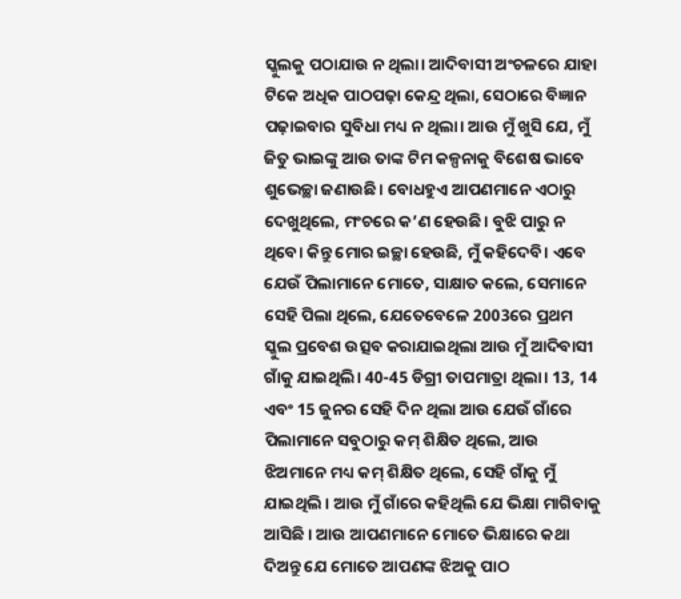ସ୍କୁଲକୁ ପଠାଯାଉ ନ ଥିଲା। ଆଦିବାସୀ ଅଂଚଳରେ ଯାହା ଟିକେ ଅଧିକ ପାଠପଢ଼ା କେନ୍ଦ୍ର ଥିଲା, ସେଠାରେ ବିଜ୍ଞାନ ପଢ଼ାଇବାର ସୁବିଧା ମଧ୍ୟ ନ ଥିଲା। ଆଉ ମୁଁ ଖୁସି ଯେ, ମୁଁ ଜିତୁ ଭାଇଙ୍କୁ ଆଉ ତାଙ୍କ ଟିମ କଳ୍ପନାକୁ ବିଶେଷ ଭାବେ ଶୁଭେଚ୍ଛା ଜଣାଉଛି। ବୋଧହୁଏ ଆପଣମାନେ ଏଠାରୁ ଦେଖୁଥିଲେ, ମଂଚରେ କ’ଣ ହେଉଛି। ବୁଝି ପାରୁ ନ ଥିବେ। କିନ୍ତୁ ମୋର ଇଚ୍ଛା ହେଉଛି, ମୁଁ କହିଦେବି। ଏବେ ଯେଉଁ ପିଲାମାନେ ମୋତେ, ସାକ୍ଷାତ କଲେ, ସେମାନେ ସେହି ପିଲା ଥିଲେ, ଯେତେବେଳେ 2003ରେ ପ୍ରଥମ ସ୍କୁଲ ପ୍ରବେଶ ଉତ୍ସବ କରାଯାଇଥିଲା ଆଉ ମୁଁ ଆଦିବାସୀ ଗାଁକୁ ଯାଇଥିଲି। 40-45 ଡିଗ୍ରୀ ତାପମାତ୍ରା ଥିଲା। 13, 14 ଏବଂ 15 ଜୁନର ସେହି ଦିନ ଥିଲା ଆଉ ଯେଉଁ ଗାଁରେ ପିଲାମାନେ ସବୁଠାରୁ କମ୍ ଶିକ୍ଷିତ ଥିଲେ, ଆଉ ଝିଅମାନେ ମଧ୍ୟ କମ୍ ଶିକ୍ଷିତ ଥିଲେ, ସେହି ଗାଁକୁ ମୁଁ ଯାଇଥିଲି । ଆଉ ମୁଁ ଗାଁରେ କହିଥିଲି ଯେ ଭିକ୍ଷା ମାଗିବାକୁ ଆସିଛି । ଆଉ ଆପଣମାନେ ମୋତେ ଭିକ୍ଷାରେ କଥା ଦିଅନ୍ତୁ ଯେ ମୋତେ ଆପଣଙ୍କ ଝିଅକୁ ପାଠ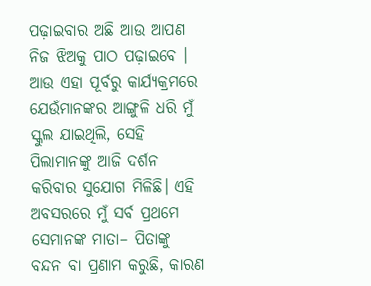ପଢ଼ାଇବାର ଅଛି ଆଉ ଆପଣ ନିଜ ଝିଅକୁ ପାଠ ପଢ଼ାଇବେ । ଆଉ ଏହା ପୂର୍ବରୁ କାର୍ଯ୍ୟକ୍ରମରେ ଯେଉଁମାନଙ୍କର ଆଙ୍ଗୁଳି ଧରି ମୁଁ ସ୍କୁଲ ଯାଇଥିଲି, ସେହି ପିଲାମାନଙ୍କୁ ଆଜି ଦର୍ଶନ କରିବାର ସୁଯୋଗ ମିଳିଛି। ଏହି ଅବସରରେ ମୁଁ ସର୍ବ ପ୍ରଥମେ ସେମାନଙ୍କ ମାତା– ପିତାଙ୍କୁ ବନ୍ଦନ ବା ପ୍ରଣାମ କରୁଛି, କାରଣ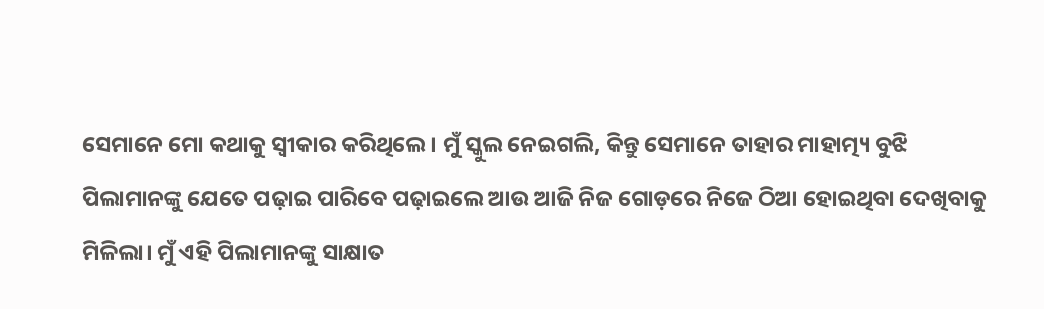ସେମାନେ ମୋ କଥାକୁ ସ୍ୱୀକାର କରିଥିଲେ । ମୁଁ ସ୍କୁଲ ନେଇଗଲି, କିନ୍ତୁ ସେମାନେ ତାହାର ମାହାତ୍ମ୍ୟ ବୁଝି ପିଲାମାନଙ୍କୁ ଯେତେ ପଢ଼ାଇ ପାରିବେ ପଢ଼ାଇଲେ ଆଉ ଆଜି ନିଜ ଗୋଡ଼ରେ ନିଜେ ଠିଆ ହୋଇଥିବା ଦେଖିବାକୁ ମିଳିଲା। ମୁଁ ଏହି ପିଲାମାନଙ୍କୁ ସାକ୍ଷାତ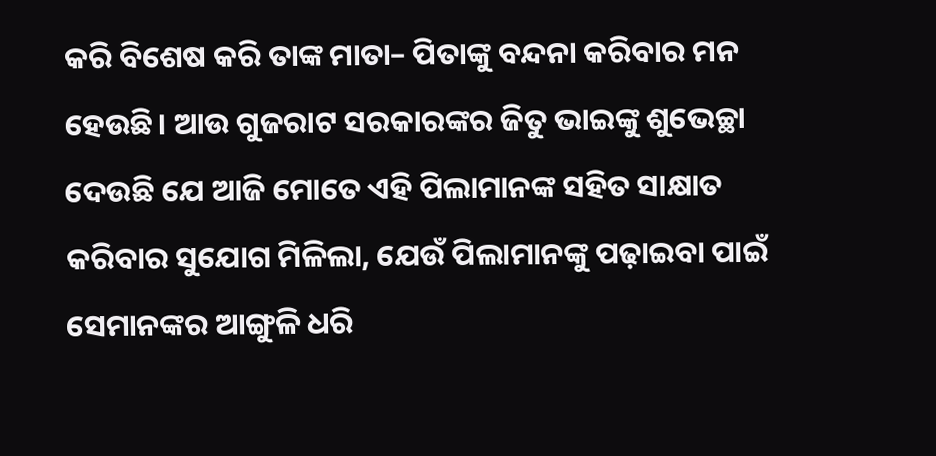କରି ବିଶେଷ କରି ତାଙ୍କ ମାତା– ପିତାଙ୍କୁ ବନ୍ଦନା କରିବାର ମନ ହେଉଛି। ଆଉ ଗୁଜରାଟ ସରକାରଙ୍କର ଜିତୁ ଭାଇଙ୍କୁ ଶୁଭେଚ୍ଛା ଦେଉଛି ଯେ ଆଜି ମୋତେ ଏହି ପିଲାମାନଙ୍କ ସହିତ ସାକ୍ଷାତ କରିବାର ସୁଯୋଗ ମିଳିଲା, ଯେଉଁ ପିଲାମାନଙ୍କୁ ପଢ଼ାଇବା ପାଇଁ ସେମାନଙ୍କର ଆଙ୍ଗୁଳି ଧରି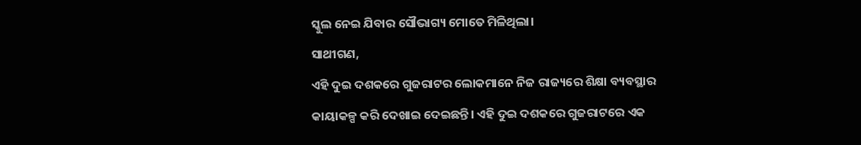ସ୍କୁଲ ନେଇ ଯିବାର ସୌଭାଗ୍ୟ ମୋତେ ମିଳିଥିଲା।
ସାଥୀଗଣ,
ଏହି ଦୁଇ ଦଶକରେ ଗୁଜରାଟର ଲୋକମାନେ ନିଜ ରାଜ୍ୟରେ ଶିକ୍ଷା ବ୍ୟବସ୍ଥାର କାୟାକଳ୍ପ କରି ଦେଖାଇ ଦେଇଛନ୍ତି। ଏହି ଦୁଇ ଦଶକରେ ଗୁଜରାଟରେ ଏକ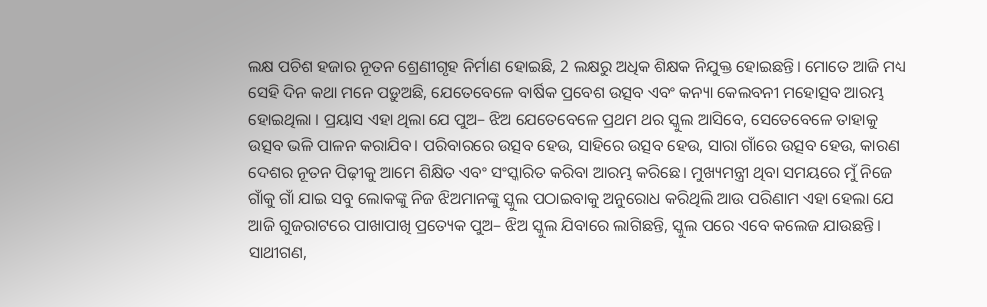ଲକ୍ଷ ପଚିଶ ହଜାର ନୂତନ ଶ୍ରେଣୀଗୃହ ନିର୍ମାଣ ହୋଇଛି, 2 ଲକ୍ଷରୁ ଅଧିକ ଶିକ୍ଷକ ନିଯୁକ୍ତ ହୋଇଛନ୍ତି। ମୋତେ ଆଜି ମଧ୍ୟ ସେହି ଦିନ କଥା ମନେ ପଡ଼ୁଅଛି, ଯେତେବେଳେ ବାର୍ଷିକ ପ୍ରବେଶ ଉତ୍ସବ ଏବଂ କନ୍ୟା କେଲବନୀ ମହୋତ୍ସବ ଆରମ୍ଭ ହୋଇଥିଲା । ପ୍ରୟାସ ଏହା ଥିଲା ଯେ ପୁଅ– ଝିଅ ଯେତେବେଳେ ପ୍ରଥମ ଥର ସ୍କୁଲ ଆସିବେ, ସେତେବେଳେ ତାହାକୁ ଉତ୍ସବ ଭଳି ପାଳନ କରାଯିବ। ପରିବାରରେ ଉତ୍ସବ ହେଉ, ସାହିରେ ଉତ୍ସବ ହେଉ, ସାରା ଗାଁରେ ଉତ୍ସବ ହେଉ, କାରଣ ଦେଶର ନୂତନ ପିଢ଼ୀକୁ ଆମେ ଶିକ୍ଷିତ ଏବଂ ସଂସ୍କାରିତ କରିବା ଆରମ୍ଭ କରିଛେ। ମୁଖ୍ୟମନ୍ତ୍ରୀ ଥିବା ସମୟରେ ମୁଁ ନିଜେ ଗାଁକୁ ଗାଁ ଯାଇ ସବୁ ଲୋକଙ୍କୁ ନିଜ ଝିଅମାନଙ୍କୁ ସ୍କୁଲ ପଠାଇବାକୁ ଅନୁରୋଧ କରିଥିଲି ଆଉ ପରିଣାମ ଏହା ହେଲା ଯେ ଆଜି ଗୁଜରାଟରେ ପାଖାପାଖି ପ୍ରତ୍ୟେକ ପୁଅ– ଝିଅ ସ୍କୁଲ ଯିବାରେ ଲାଗିଛନ୍ତି, ସ୍କୁଲ ପରେ ଏବେ କଲେଜ ଯାଉଛନ୍ତି।
ସାଥୀଗଣ,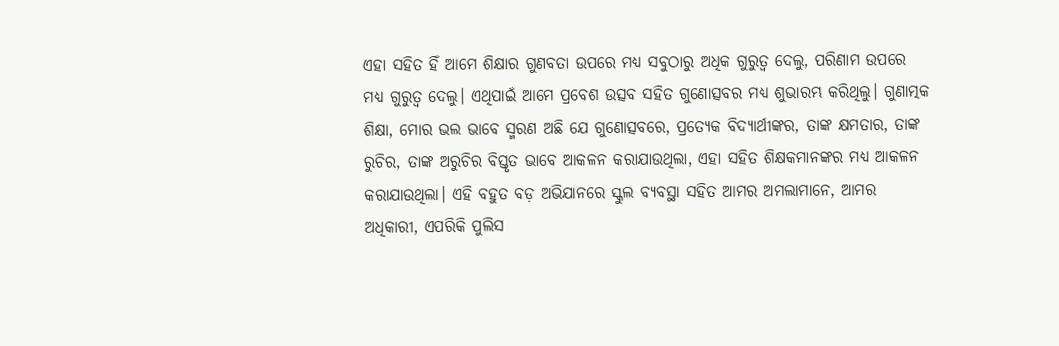ଏହା ସହିତ ହିଁ ଆମେ ଶିକ୍ଷାର ଗୁଣବତା ଉପରେ ମଧ୍ୟ ସବୁଠାରୁ ଅଧିକ ଗୁରୁତ୍ୱ ଦେଲୁ, ପରିଣାମ ଉପରେ ମଧ୍ୟ ଗୁରୁତ୍ୱ ଦେଲୁ। ଏଥିପାଇଁ ଆମେ ପ୍ରବେଶ ଉତ୍ସବ ସହିତ ଗୁଣୋତ୍ସବର ମଧ୍ୟ ଶୁଭାରମ୍ଭ କରିଥିଲୁ। ଗୁଣାତ୍ମକ ଶିକ୍ଷା, ମୋର ଭଲ ଭାବେ ସ୍ମରଣ ଅଛି ଯେ ଗୁଣୋତ୍ସବରେ, ପ୍ରତ୍ୟେକ ବିଦ୍ୟାର୍ଥୀଙ୍କର, ତାଙ୍କ କ୍ଷମତାର, ତାଙ୍କ ରୁଚିର, ତାଙ୍କ ଅରୁଚିର ବିସ୍ତୃତ ଭାବେ ଆକଳନ କରାଯାଉଥିଲା, ଏହା ସହିତ ଶିକ୍ଷକମାନଙ୍କର ମଧ୍ୟ ଆକଳନ କରାଯାଉଥିଲା। ଏହି ବହୁତ ବଡ଼ ଅଭିଯାନରେ ସ୍କୁଲ ବ୍ୟବସ୍ଥା ସହିତ ଆମର ଅମଲାମାନେ, ଆମର ଅଧିକାରୀ, ଏପରିକି ପୁଲିସ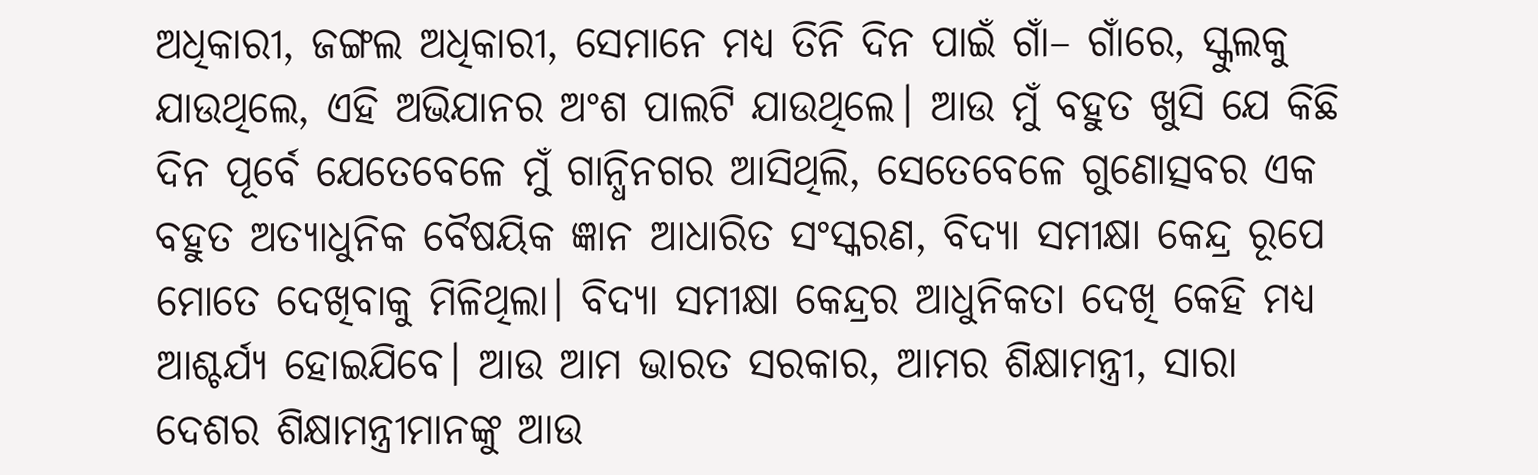ଅଧିକାରୀ, ଜଙ୍ଗଲ ଅଧିକାରୀ, ସେମାନେ ମଧ୍ୟ ତିନି ଦିନ ପାଇଁ ଗାଁ– ଗାଁରେ, ସ୍କୁଲକୁ ଯାଉଥିଲେ, ଏହି ଅଭିଯାନର ଅଂଶ ପାଲଟି ଯାଉଥିଲେ। ଆଉ ମୁଁ ବହୁତ ଖୁସି ଯେ କିଛି ଦିନ ପୂର୍ବେ ଯେତେବେଳେ ମୁଁ ଗାନ୍ଧିନଗର ଆସିଥିଲି, ସେତେବେଳେ ଗୁଣୋତ୍ସବର ଏକ ବହୁତ ଅତ୍ୟାଧୁନିକ ବୈଷୟିକ ଜ୍ଞାନ ଆଧାରିତ ସଂସ୍କରଣ, ବିଦ୍ୟା ସମୀକ୍ଷା କେନ୍ଦ୍ର ରୂପେ ମୋତେ ଦେଖିବାକୁ ମିଳିଥିଲା। ବିଦ୍ୟା ସମୀକ୍ଷା କେନ୍ଦ୍ରର ଆଧୁନିକତା ଦେଖି କେହି ମଧ୍ୟ ଆଶ୍ଚର୍ଯ୍ୟ ହୋଇଯିବେ। ଆଉ ଆମ ଭାରତ ସରକାର, ଆମର ଶିକ୍ଷାମନ୍ତ୍ରୀ, ସାରା ଦେଶର ଶିକ୍ଷାମନ୍ତ୍ରୀମାନଙ୍କୁ ଆଉ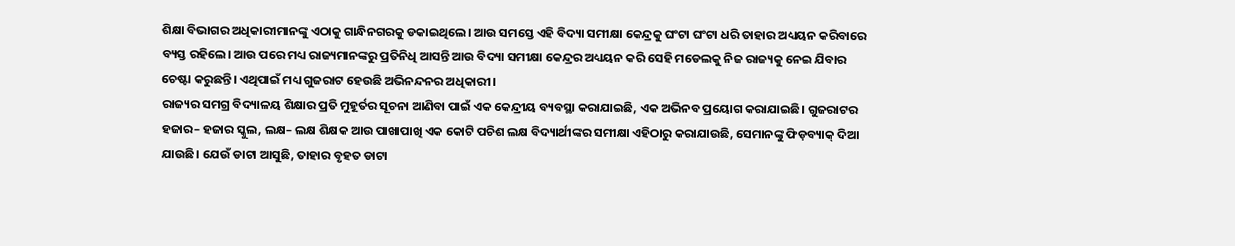ଶିକ୍ଷା ବିଭାଗର ଅଧିକାରୀମାନଙ୍କୁ ଏଠାକୁ ଗାନ୍ଧିନଗରକୁ ଡକାଇଥିଲେ। ଆଉ ସମସ୍ତେ ଏହି ବିଦ୍ୟା ସମୀକ୍ଷା କେନ୍ଦ୍ରକୁ ଘଂଟା ଘଂଟା ଧରି ତାହାର ଅଧ୍ୟୟନ କରିବାରେ ବ୍ୟସ୍ତ ରହିଲେ। ଆଉ ପରେ ମଧ୍ୟ ରାଜ୍ୟମାନଙ୍କରୁ ପ୍ରତିନିଧି ଆସନ୍ତି ଆଉ ବିଦ୍ୟା ସମୀକ୍ଷା କେନ୍ଦ୍ରର ଅଧ୍ୟୟନ କରି ସେହି ମଡେଲକୁ ନିଜ ରାଜ୍ୟକୁ ନେଇ ଯିବାର ଚେଷ୍ଟା କରୁଛନ୍ତି। ଏଥିପାଇଁ ମଧ୍ୟ ଗୁଜରାଟ ହେଉଛି ଅଭିନନ୍ଦନର ଅଧିକାରୀ।
ରାଜ୍ୟର ସମଗ୍ର ବିଦ୍ୟାଳୟ ଶିକ୍ଷାର ପ୍ରତି ମୁହୂର୍ତର ସୂଚନା ଆଣିବା ପାଇଁ ଏକ କେନ୍ଦ୍ରୀୟ ବ୍ୟବସ୍ଥା କରାଯାଇଛି, ଏକ ଅଭିନବ ପ୍ରୟୋଗ କରାଯାଇଛି। ଗୁଜରାଟର ହଜାର– ହଜାର ସ୍କୁଲ, ଲକ୍ଷ– ଲକ୍ଷ ଶିକ୍ଷକ ଆଉ ପାଖାପାଖି ଏକ କୋଟି ପଚିଶ ଲକ୍ଷ ବିଦ୍ୟାର୍ଥୀଙ୍କର ସମୀକ୍ଷା ଏହିଠାରୁ କରାଯାଉଛି, ସେମାନଙ୍କୁ ଫିଡ଼ବ୍ୟାକ୍ ଦିଆ ଯାଉଛି। ଯେଉଁ ଡାଟା ଆସୁଛି, ତାହାର ବୃହତ ଡାଟା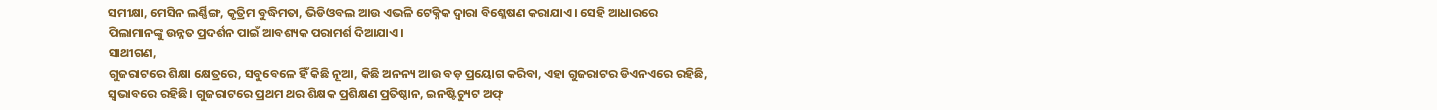ସମୀକ୍ଷା, ମେସିନ ଲର୍ଣ୍ଣିଙ୍ଗ, କୃତ୍ରିମ ବୁଦ୍ଧିମତା, ଭିଡିଓବଲ ଆଉ ଏଭଳି ଟେକ୍ନିକ ଦ୍ୱାରା ବିଶ୍ଳେଷଣ କରାଯାଏ। ସେହି ଆଧାରରେ ପିଲାମାନଙ୍କୁ ଉନ୍ନତ ପ୍ରଦର୍ଶନ ପାଇଁ ଆବଶ୍ୟକ ପରାମର୍ଶ ଦିଆଯାଏ।
ସାଥୀଗଣ,
ଗୁଜରାଟରେ ଶିକ୍ଷା କ୍ଷେତ୍ରରେ, ସବୁବେଳେ ହିଁ କିଛି ନୂଆ, କିଛି ଅନନ୍ୟ ଆଉ ବଡ଼ ପ୍ରୟୋଗ କରିବା, ଏହା ଗୁଜରାଟର ଡିଏନଏରେ ରହିଛି, ସ୍ୱଭାବରେ ରହିଛି। ଗୁଜରାଟରେ ପ୍ରଥମ ଥର ଶିକ୍ଷକ ପ୍ରଶିକ୍ଷଣ ପ୍ରତିଷ୍ଠାନ, ଇନଷ୍ଟିଚ୍ୟୁଟ ଅଫ୍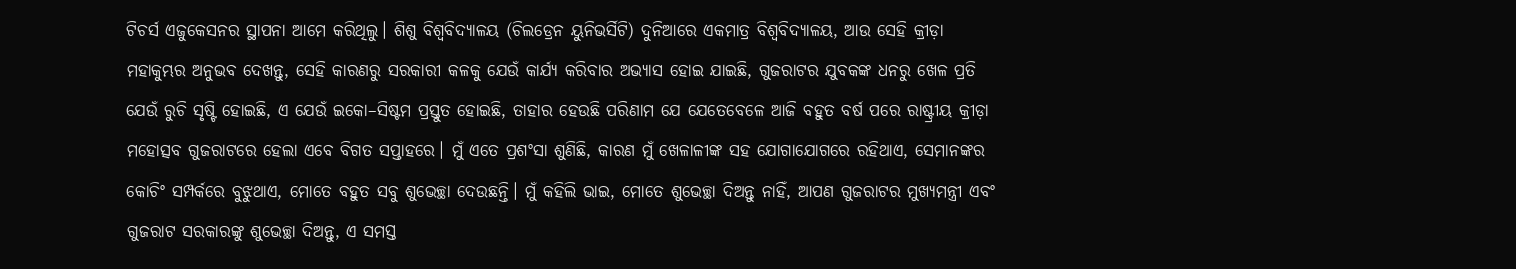ଟିଚର୍ସ ଏଜୁକେସନର ସ୍ଥାପନା ଆମେ କରିଥିଲୁ। ଶିଶୁ ବିଶ୍ୱବିଦ୍ୟାଳୟ (ଚିଲଡ୍ରେନ ୟୁନିଭର୍ସିଟି) ଦୁନିଆରେ ଏକମାତ୍ର ବିଶ୍ୱବିଦ୍ୟାଳୟ, ଆଉ ସେହି କ୍ରୀଡ଼ା ମହାକୁମ୍ଭର ଅନୁଭବ ଦେଖନ୍ତୁ, ସେହି କାରଣରୁ ସରକାରୀ କଳକୁ ଯେଉଁ କାର୍ଯ୍ୟ କରିବାର ଅଭ୍ୟାସ ହୋଇ ଯାଇଛି, ଗୁଜରାଟର ଯୁବକଙ୍କ ଧନରୁ ଖେଳ ପ୍ରତି ଯେଉଁ ରୁଚି ସୃଷ୍ଟି ହୋଇଛି, ଏ ଯେଉଁ ଇକୋ–ସିଷ୍ଟମ ପ୍ରସ୍ତୁତ ହୋଇଛି, ତାହାର ହେଉଛି ପରିଣାମ ଯେ ଯେତେବେଳେ ଆଜି ବହୁତ ବର୍ଷ ପରେ ରାଷ୍ଟ୍ରୀୟ କ୍ରୀଡ଼ା ମହୋତ୍ସବ ଗୁଜରାଟରେ ହେଲା ଏବେ ବିଗତ ସପ୍ତାହରେ। ମୁଁ ଏତେ ପ୍ରଶଂସା ଶୁଣିଛି, କାରଣ ମୁଁ ଖେଳାଳୀଙ୍କ ସହ ଯୋଗାଯୋଗରେ ରହିଥାଏ, ସେମାନଙ୍କର କୋଚିଂ ସମ୍ପର୍କରେ ବୁଝୁଥାଏ, ମୋତେ ବହୁତ ସବୁ ଶୁଭେଚ୍ଛା ଦେଉଛନ୍ତି। ମୁଁ କହିଲି ଭାଇ, ମୋତେ ଶୁଭେଚ୍ଛା ଦିଅନ୍ତୁ ନାହିଁ, ଆପଣ ଗୁଜରାଟର ମୁଖ୍ୟମନ୍ତ୍ରୀ ଏବଂ ଗୁଜରାଟ ସରକାରଙ୍କୁ ଶୁଭେଚ୍ଛା ଦିଅନ୍ତୁ, ଏ ସମସ୍ତ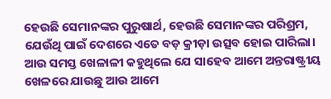ହେଉଛି ସେମାନଙ୍କର ପୁରୁଷାର୍ଥ, ହେଉଛି ସେମାନଙ୍କର ପରିଶ୍ରମ, ଯେଉଁଥି ପାଇଁ ଦେଶରେ ଏତେ ବଡ଼ କ୍ରୀଡ଼ା ଉତ୍ସବ ହୋଇ ପାରିଲା। ଆଉ ସମସ୍ତ ଖେଳାଳୀ କହୁଥିଲେ ଯେ ସାହେବ ଆମେ ଅନ୍ତରାଷ୍ଟ୍ରୀୟ ଖେଳରେ ଯାଉଛୁ ଆଉ ଆମେ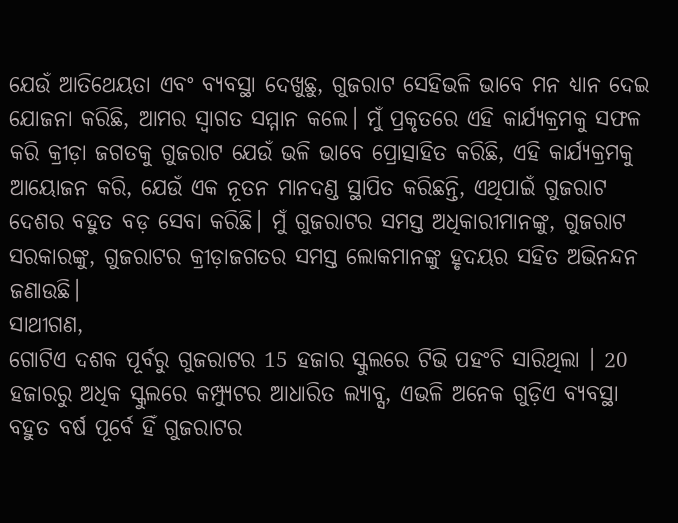ଯେଉଁ ଆତିଥେୟତା ଏବଂ ବ୍ୟବସ୍ଥା ଦେଖୁଛୁ, ଗୁଜରାଟ ସେହିଭଳି ଭାବେ ମନ ଧ୍ୟାନ ଦେଇ ଯୋଜନା କରିଛି, ଆମର ସ୍ୱାଗତ ସମ୍ମାନ କଲେ। ମୁଁ ପ୍ରକୃତରେ ଏହି କାର୍ଯ୍ୟକ୍ରମକୁ ସଫଳ କରି କ୍ରୀଡ଼ା ଜଗତକୁ ଗୁଜରାଟ ଯେଉଁ ଭଳି ଭାବେ ପ୍ରୋତ୍ସାହିତ କରିଛି, ଏହି କାର୍ଯ୍ୟକ୍ରମକୁ ଆୟୋଜନ କରି, ଯେଉଁ ଏକ ନୂତନ ମାନଦଣ୍ଡ ସ୍ଥାପିତ କରିଛନ୍ତି, ଏଥିପାଇଁ ଗୁଜରାଟ ଦେଶର ବହୁତ ବଡ଼ ସେବା କରିଛି। ମୁଁ ଗୁଜରାଟର ସମସ୍ତ ଅଧିକାରୀମାନଙ୍କୁ, ଗୁଜରାଟ ସରକାରଙ୍କୁ, ଗୁଜରାଟର କ୍ରୀଡ଼ାଜଗତର ସମସ୍ତ ଲୋକମାନଙ୍କୁ ହୃଦୟର ସହିତ ଅଭିନନ୍ଦନ ଜଣାଉଛି।
ସାଥୀଗଣ,
ଗୋଟିଏ ଦଶକ ପୂର୍ବରୁ ଗୁଜରାଟର 15 ହଜାର ସ୍କୁଲରେ ଟିଭି ପହଂଚି ସାରିଥିଲା । 20 ହଜାରରୁ ଅଧିକ ସ୍କୁଲରେ କମ୍ପ୍ୟୁଟର ଆଧାରିତ ଲ୍ୟାବ୍ସ, ଏଭଳି ଅନେକ ଗୁଡ଼ିଏ ବ୍ୟବସ୍ଥା ବହୁତ ବର୍ଷ ପୂର୍ବେ ହିଁ ଗୁଜରାଟର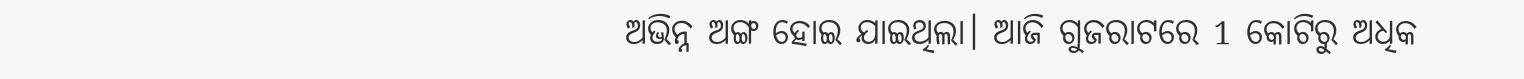ଅଭିନ୍ନ ଅଙ୍ଗ ହୋଇ ଯାଇଥିଲା। ଆଜି ଗୁଜରାଟରେ 1 କୋଟିରୁ ଅଧିକ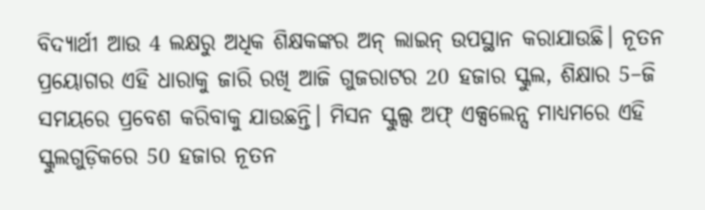ବିଦ୍ୟାର୍ଥୀ ଆଉ 4 ଲକ୍ଷରୁ ଅଧିକ ଶିକ୍ଷକଙ୍କର ଅନ୍ ଲାଇନ୍ ଉପସ୍ଥାନ କରାଯାଉଛି। ନୂତନ ପ୍ରୟୋଗର ଏହି ଧାରାକୁ ଜାରି ରଖି ଆଜି ଗୁଜରାଟର 20 ହଜାର ସ୍କୁଲ, ଶିକ୍ଷାର 5–ଜି ସମୟରେ ପ୍ରବେଶ କରିବାକୁ ଯାଉଛନ୍ତି। ମିସନ ସ୍କୁଲ୍ସ ଅଫ୍ ଏକ୍ସଲେନ୍ସ ମାଧ୍ୟମରେ ଏହି ସ୍କୁଲଗୁଡ଼ିକରେ 50 ହଜାର ନୂତନ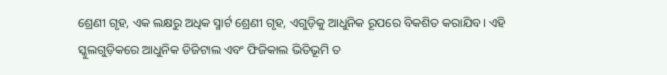ଶ୍ରେଣୀ ଗୃହ, ଏକ ଲକ୍ଷରୁ ଅଧିକ ସ୍ମାର୍ଟ ଶ୍ରେଣୀ ଗୃହ, ଏଗୁଡ଼ିକୁ ଆଧୁନିକ ରୂପରେ ବିକଶିତ କରାଯିବ। ଏହି ସ୍କୁଲଗୁଡ଼ିକରେ ଆଧୁନିକ ଡିଜିଟାଲ ଏବଂ ଫିଜିକାଲ ଭିତିଭୂମି ତ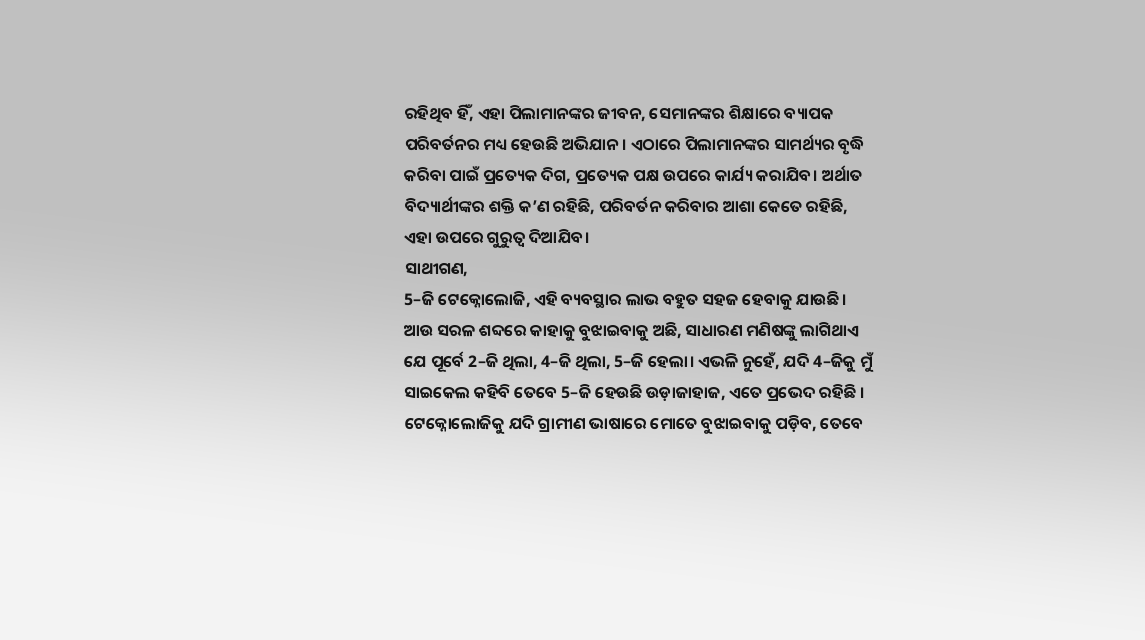ରହିଥିବ ହିଁ, ଏହା ପିଲାମାନଙ୍କର ଜୀବନ, ସେମାନଙ୍କର ଶିକ୍ଷାରେ ବ୍ୟାପକ ପରିବର୍ତନର ମଧ୍ୟ ହେଉଛି ଅଭିଯାନ। ଏଠାରେ ପିଲାମାନଙ୍କର ସାମର୍ଥ୍ୟର ବୃଦ୍ଧି କରିବା ପାଇଁ ପ୍ରତ୍ୟେକ ଦିଗ, ପ୍ରତ୍ୟେକ ପକ୍ଷ ଉପରେ କାର୍ଯ୍ୟ କରାଯିବ। ଅର୍ଥାତ ବିଦ୍ୟାର୍ଥୀଙ୍କର ଶକ୍ତି କ’ଣ ରହିଛି, ପରିବର୍ତନ କରିବାର ଆଶା କେତେ ରହିଛି, ଏହା ଉପରେ ଗୁରୁତ୍ୱ ଦିଆଯିବ।
ସାଥୀଗଣ,
5–ଜି ଟେକ୍ନୋଲୋଜି, ଏହି ବ୍ୟବସ୍ଥାର ଲାଭ ବହୁତ ସହଜ ହେବାକୁ ଯାଉଛି। ଆଉ ସରଳ ଶବ୍ଦରେ କାହାକୁ ବୁଝାଇବାକୁ ଅଛି, ସାଧାରଣ ମଣିଷଙ୍କୁ ଲାଗିଥାଏ ଯେ ପୂର୍ବେ 2–ଜି ଥିଲା, 4–ଜି ଥିଲା, 5–ଜି ହେଲା। ଏଭଳି ନୁହେଁ, ଯଦି 4–ଜିକୁ ମୁଁ ସାଇକେଲ କହିବି ତେବେ 5–ଜି ହେଉଛି ଉଡ଼ାଜାହାଜ, ଏତେ ପ୍ରଭେଦ ରହିଛି । ଟେକ୍ନୋଲୋଜିକୁ ଯଦି ଗ୍ରାମୀଣ ଭାଷାରେ ମୋତେ ବୁଝାଇବାକୁ ପଡ଼ିବ, ତେବେ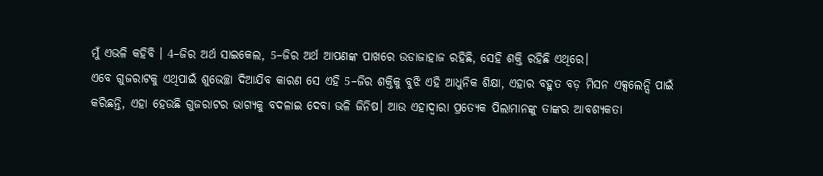ମୁଁ ଏଭଳି କହିବି । 4–ଜିର ଅର୍ଥ ସାଇକେଲ, 5–ଜିର ଅର୍ଥ ଆପଣଙ୍କ ପାଖରେ ଉଡାଜାହାଜ ରହିଛି, ସେହି ଶକ୍ତି ରହିଛି ଏଥିରେ।
ଏବେ ଗୁଜରାଟକୁ ଏଥିପାଇଁ ଶୁଭେଚ୍ଛା ଦିଆଯିବ କାରଣ ସେ ଏହି 5–ଜିର ଶକ୍ତିକୁ ବୁଝି ଏହି ଆଧୁନିକ ଶିକ୍ଷା, ଏହାର ବହୁତ ବଡ଼ ମିସନ ଏକ୍ସଲେନ୍ସି ପାଇଁ କରିଛନ୍ତି, ଏହା ହେଉଛି ଗୁଜରାଟର ଭାଗ୍ୟକୁ ବଦଳାଇ ଦେବା ଭଳି ଜିନିଷ। ଆଉ ଏହାଦ୍ୱାରା ପ୍ରତ୍ୟେକ ପିଲାମାନଙ୍କୁ ତାଙ୍କର ଆବଶ୍ୟକତା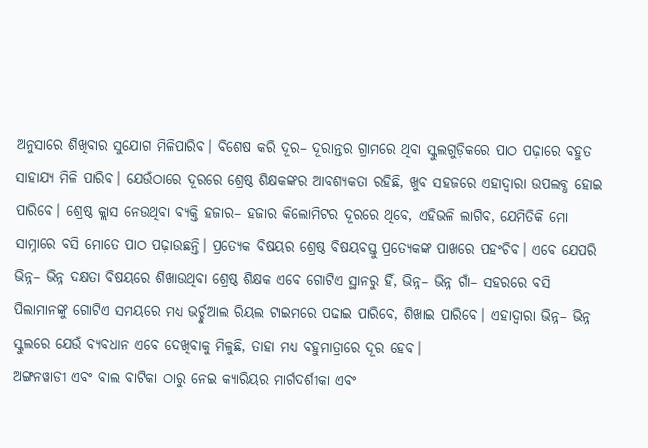ଅନୁସାରେ ଶିଖିବାର ସୁଯୋଗ ମିଳିପାରିବ। ବିଶେଷ କରି ଦୂର– ଦୂରାନ୍ତର ଗ୍ରାମରେ ଥିବା ସ୍କୁଲଗୁଡ଼ିକରେ ପାଠ ପଢ଼ାରେ ବହୁତ ସାହାଯ୍ୟ ମିଳି ପାରିବ। ଯେଉଁଠାରେ ଦୂରରେ ଶ୍ରେଷ୍ଠ ଶିକ୍ଷକଙ୍କର ଆବଶ୍ୟକତା ରହିଛି, ଖୁବ ସହଜରେ ଏହାଦ୍ୱାରା ଉପଲବ୍ଧ ହୋଇ ପାରିବେ। ଶ୍ରେଷ୍ଠ କ୍ଲାସ ନେଉଥିବା ବ୍ୟକ୍ତି ହଜାର– ହଜାର କିଲୋମିଟର ଦୂରରେ ଥିବେ, ଏହିଭଳି ଲାଗିବ, ଯେମିତିକି ମୋ ସାମ୍ନାରେ ବସି ମୋତେ ପାଠ ପଢ଼ାଉଛନ୍ତି। ପ୍ରତ୍ୟେକ ବିଷୟର ଶ୍ରେଷ୍ଠ ବିଷୟବସ୍ତୁ ପ୍ରତ୍ୟେକଙ୍କ ପାଖରେ ପହଂଚିବ। ଏବେ ଯେପରି ଭିନ୍ନ– ଭିନ୍ନ ଦକ୍ଷତା ବିଷୟରେ ଶିଖାଉଥିବା ଶ୍ରେଷ୍ଠ ଶିକ୍ଷକ ଏବେ ଗୋଟିଏ ସ୍ଥାନରୁ ହିଁ, ଭିନ୍ନ– ଭିନ୍ନ ଗାଁ– ସହରରେ ବସି ପିଲାମାନଙ୍କୁ ଗୋଟିଏ ସମୟରେ ମଧ୍ୟ ଭର୍ଚ୍ଚୁଆଲ ରିୟଲ ଟାଇମରେ ପଢାଇ ପାରିବେ, ଶିଖାଇ ପାରିବେ। ଏହାଦ୍ୱାରା ଭିନ୍ନ– ଭିନ୍ନ ସ୍କୁଲରେ ଯେଉଁ ବ୍ୟବଧାନ ଏବେ ଦେଖିବାକୁ ମିଳୁଛି, ତାହା ମଧ୍ୟ ବହୁମାତ୍ରାରେ ଦୂର ହେବ।
ଅଙ୍ଗନୱାଡୀ ଏବଂ ବାଲ ବାଟିକା ଠାରୁ ନେଇ କ୍ୟାରିୟର ମାର୍ଗଦର୍ଶୀକା ଏବଂ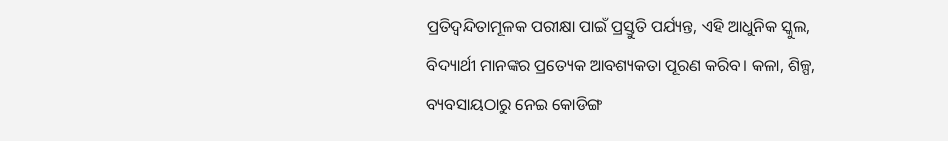ପ୍ରତିଦ୍ୱନ୍ଦିତାମୂଳକ ପରୀକ୍ଷା ପାଇଁ ପ୍ରସ୍ତୁତି ପର୍ଯ୍ୟନ୍ତ, ଏହି ଆଧୁନିକ ସ୍କୁଲ, ବିଦ୍ୟାର୍ଥୀ ମାନଙ୍କର ପ୍ରତ୍ୟେକ ଆବଶ୍ୟକତା ପୂରଣ କରିବ। କଳା, ଶିଳ୍ପ, ବ୍ୟବସାୟଠାରୁ ନେଇ କୋଡିଙ୍ଗ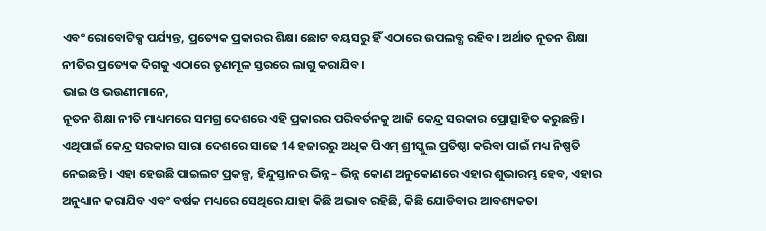ଏବଂ ରୋବୋଟିକ୍ସ ପର୍ଯ୍ୟନ୍ତ, ପ୍ରତ୍ୟେକ ପ୍ରକାରର ଶିକ୍ଷା ଛୋଟ ବୟସରୁ ହିଁ ଏଠାରେ ଉପଲବ୍ଧ ରହିବ। ଅର୍ଥାତ ନୂତନ ଶିକ୍ଷା ନୀତିର ପ୍ରତ୍ୟେକ ଦିଗକୁ ଏଠାରେ ତୃଣମୂଳ ସ୍ତରରେ ଲାଗୁ କରାଯିବ।
ଭାଇ ଓ ଭଉଣୀମାନେ,
ନୂତନ ଶିକ୍ଷା ନୀତି ମାଧ୍ୟମରେ ସମଗ୍ର ଦେଶରେ ଏହି ପ୍ରକାରର ପରିବର୍ତନକୁ ଆଜି କେନ୍ଦ୍ର ସରକାର ପ୍ରୋତ୍ସାହିତ କରୁଛନ୍ତି। ଏଥିପାଇଁ କେନ୍ଦ୍ର ସରକାର ସାରା ଦେଶରେ ସାଢେ 14 ହଜାରରୁ ଅଧିକ ପିଏମ୍ ଶ୍ରୀସ୍କୁଲ ପ୍ରତିଷ୍ଠା କରିବା ପାଇଁ ମଧ୍ୟ ନିଷ୍ପତି ନେଇଛନ୍ତି । ଏହା ହେଉଛି ପାଇଲଟ ପ୍ରକଳ୍ପ, ହିନ୍ଦୁସ୍ତାନର ଭିନ୍ନ– ଭିନ୍ନ କୋଣ ଅନୁକୋଣରେ ଏହାର ଶୁଭାରମ୍ଭ ହେବ, ଏହାର ଅନୁଧ୍ୟାନ କରାଯିବ ଏବଂ ବର୍ଷକ ମଧ୍ୟରେ ସେଥିରେ ଯାହା କିଛି ଅଭାବ ରହିଛି, କିଛି ଯୋଡିବାର ଆବଶ୍ୟକତା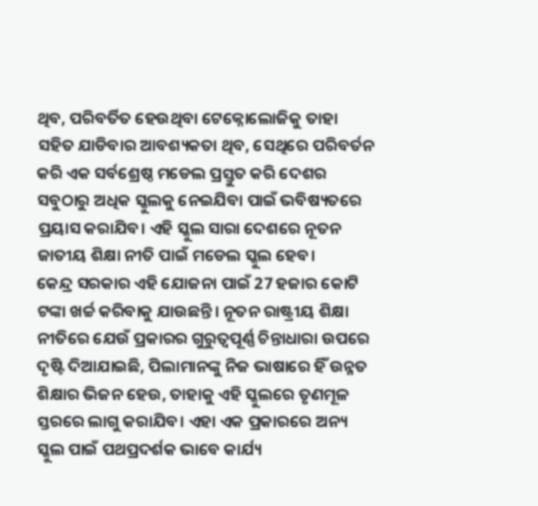ଥିବ, ପରିବର୍ତିତ ହେଉଥିବା ଟେକ୍ନୋଲୋଜିକୁ ତାହା ସହିତ ଯାଡିବାର ଆବଶ୍ୟକତା ଥିବ, ସେଥିରେ ପରିବର୍ତନ କରି ଏକ ସର୍ବଶ୍ରେଷ୍ଠ ମଡେଲ ପ୍ରସ୍ତୁତ କରି ଦେଶର ସବୁଠାରୁ ଅଧିକ ସ୍କୁଲକୁ ନେଇଯିବା ପାଇଁ ଭବିଷ୍ୟତରେ ପ୍ରୟାସ କରାଯିବ। ଏହି ସ୍କୁଲ ସାରା ଦେଶରେ ନୂତନ ଜାତୀୟ ଶିକ୍ଷା ନୀତି ପାଇଁ ମଡେଲ ସ୍କୁଲ ହେବ।
କେନ୍ଦ୍ର ସରକାର ଏହି ଯୋଜନା ପାଇଁ 27 ହଜାର କୋଟି ଟଙ୍କା ଖର୍ଚ୍ଚ କରିବାକୁ ଯାଉଛନ୍ତି। ନୂତନ ରାଷ୍ଟ୍ରୀୟ ଶିକ୍ଷା ନୀତିରେ ଯେଉଁ ପ୍ରକାରର ଗୁରୁତ୍ୱପୂର୍ଣ୍ଣ ଚିନ୍ତାଧାରା ଉପରେ ଦୃଷ୍ଟି ଦିଆଯାଇଛି, ପିଲାମାନଙ୍କୁ ନିଜ ଭାଷାରେ ହିଁ ଉନ୍ନତ ଶିକ୍ଷାର ଭିଜନ ହେଉ, ତାହାକୁ ଏହି ସ୍କୁଲରେ ତୃଣମୂଳ ସ୍ତରରେ ଲାଗୁ କରାଯିବ। ଏହା ଏକ ପ୍ରକାରରେ ଅନ୍ୟ ସ୍କୁଲ ପାଇଁ ପଥପ୍ରଦର୍ଶକ ଭାବେ କାର୍ଯ୍ୟ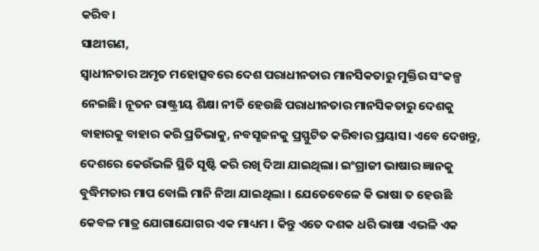କରିବ।
ସାଥୀଗଣ,
ସ୍ୱାଧୀନତାର ଅମୃତ ମହୋତ୍ସବରେ ଦେଶ ପରାଧୀନତାର ମାନସିକତାରୁ ମୁକ୍ତିର ସଂକଳ୍ପ ନେଇଛି। ନୂତନ ରାଷ୍ଟ୍ରୀୟ ଶିକ୍ଷା ନୀତି ହେଉଛି ପରାଧୀନତାର ମାନସିକତାରୁ ଦେଶକୁ ବାହାରକୁ ବାହାର କରି ପ୍ରତିଭାକୁ, ନବସୃଜନକୁ ପ୍ରସ୍ଫୁଟିତ କରିବାର ପ୍ରୟାସ। ଏବେ ଦେଖନ୍ତୁ, ଦେଶରେ କେଉଁଭଳି ସ୍ଥିତି ସୃଷ୍ଟି କରି ରଖି ଦିଆ ଯାଇଥିଲା। ଇଂଗ୍ରାଜୀ ଭାଷାର ଜ୍ଞାନକୁ ବୁଦ୍ଧିମତାର ମାପ ବୋଲି ମାନି ନିଆ ଯାଇଥିଲା । ଯେତେବେଳେ କି ଭାଷା ତ ହେଉଛି କେବଳ ମାତ୍ର ଯୋଗାଯୋଗର ଏକ ମାଧ୍ୟମ । କିନ୍ତୁ ଏତେ ଦଶକ ଧରି ଭାଷା ଏଭଳି ଏକ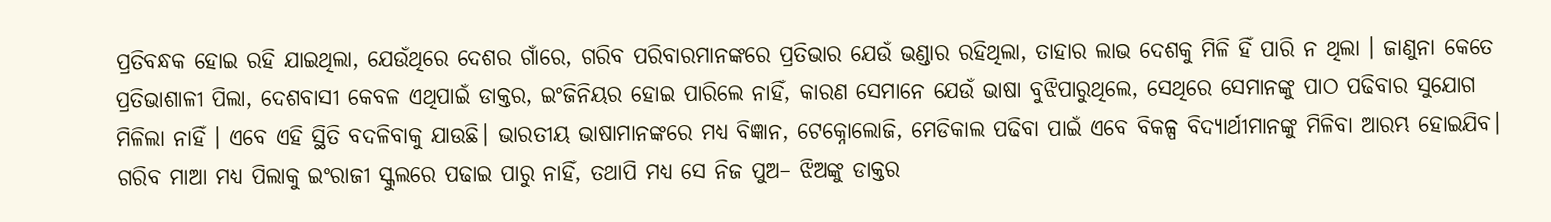ପ୍ରତିବନ୍ଧକ ହୋଇ ରହି ଯାଇଥିଲା, ଯେଉଁଥିରେ ଦେଶର ଗାଁରେ, ଗରିବ ପରିବାରମାନଙ୍କରେ ପ୍ରତିଭାର ଯେଉଁ ଭଣ୍ଡାର ରହିଥିଲା, ତାହାର ଲାଭ ଦେଶକୁ ମିଳି ହିଁ ପାରି ନ ଥିଲା । ଜାଣୁନା କେତେ ପ୍ରତିଭାଶାଳୀ ପିଲା, ଦେଶବାସୀ କେବଳ ଏଥିପାଇଁ ଡାକ୍ତର, ଇଂଜିନିୟର ହୋଇ ପାରିଲେ ନାହିଁ, କାରଣ ସେମାନେ ଯେଉଁ ଭାଷା ବୁଝିପାରୁଥିଲେ, ସେଥିରେ ସେମାନଙ୍କୁ ପାଠ ପଢିବାର ସୁଯୋଗ ମିଳିଲା ନାହିଁ । ଏବେ ଏହି ସ୍ଥିତି ବଦଳିବାକୁ ଯାଉଛି। ଭାରତୀୟ ଭାଷାମାନଙ୍କରେ ମଧ୍ୟ ବିଜ୍ଞାନ, ଟେକ୍ନୋଲୋଜି, ମେଡିକାଲ ପଢିବା ପାଇଁ ଏବେ ବିକଳ୍ପ ବିଦ୍ୟାର୍ଥୀମାନଙ୍କୁ ମିଳିବା ଆରମ୍ଭ ହୋଇଯିବ।
ଗରିବ ମାଆ ମଧ୍ୟ ପିଲାକୁ ଇଂରାଜୀ ସ୍କୁଲରେ ପଢାଇ ପାରୁ ନାହିଁ, ତଥାପି ମଧ୍ୟ ସେ ନିଜ ପୁଅ– ଝିଅଙ୍କୁ ଡାକ୍ତର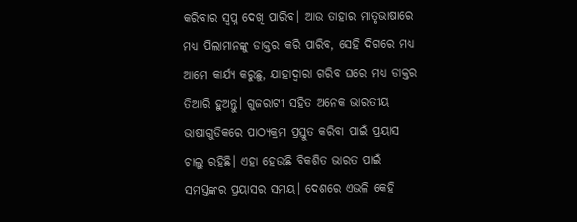କରିବାର ସ୍ୱପ୍ନ ଦେଖି ପାରିବ। ଆଉ ତାହାର ମାତୃଭାଷାରେ ମଧ୍ୟ ପିଲାମାନଙ୍କୁ ଡାକ୍ତର କରି ପାରିବ, ସେହି ଦିଗରେ ମଧ୍ୟ ଆମେ କାର୍ଯ୍ୟ କରୁଛୁ, ଯାହାଦ୍ୱାରା ଗରିବ ଘରେ ମଧ୍ୟ ଡାକ୍ତର ତିଆରି ହୁଅନ୍ତୁ। ଗୁଜରାଟୀ ସହିତ ଅନେକ ଭାରତୀୟ ଭାଷାଗୁଡିକରେ ପାଠ୍ୟକ୍ରମ ପ୍ରସ୍ତୁତ କରିବା ପାଇଁ ପ୍ରୟାସ ଚାଲୁ ରହିଛି। ଏହା ହେଉଛି ବିକଶିତ ଭାରତ ପାଇଁ ସମସ୍ତଙ୍କର ପ୍ରୟାସର ସମୟ। ଦେଶରେ ଏଭଳି କେହି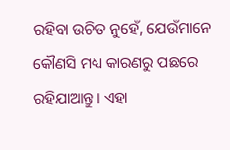ରହିବା ଉଚିତ ନୁହେଁ, ଯେଉଁମାନେ କୌଣସି ମଧ୍ୟ କାରଣରୁ ପଛରେ ରହିଯାଆନ୍ତୁ। ଏହା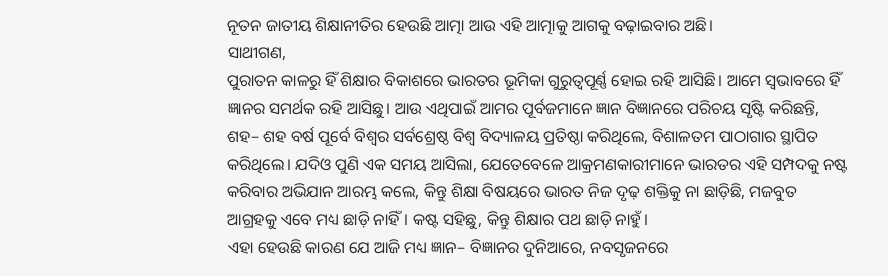ନୂତନ ଜାତୀୟ ଶିକ୍ଷାନୀତିର ହେଉଛି ଆତ୍ମା ଆଉ ଏହି ଆତ୍ମାକୁ ଆଗକୁ ବଢ଼ାଇବାର ଅଛି।
ସାଥୀଗଣ,
ପୁରାତନ କାଳରୁ ହିଁ ଶିକ୍ଷାର ବିକାଶରେ ଭାରତର ଭୂମିକା ଗୁରୁତ୍ୱପୂର୍ଣ୍ଣ ହୋଇ ରହି ଆସିଛି। ଆମେ ସ୍ୱଭାବରେ ହିଁ ଜ୍ଞାନର ସମର୍ଥକ ରହି ଆସିଛୁ। ଆଉ ଏଥିପାଇଁ ଆମର ପୂର୍ବଜମାନେ ଜ୍ଞାନ ବିଜ୍ଞାନରେ ପରିଚୟ ସୃଷ୍ଟି କରିଛନ୍ତି, ଶହ– ଶହ ବର୍ଷ ପୂର୍ବେ ବିଶ୍ୱର ସର୍ବଶ୍ରେଷ୍ଠ ବିଶ୍ୱ ବିଦ୍ୟାଳୟ ପ୍ରତିଷ୍ଠା କରିଥିଲେ, ବିଶାଳତମ ପାଠାଗାର ସ୍ଥାପିତ କରିଥିଲେ। ଯଦିଓ ପୁଣି ଏକ ସମୟ ଆସିଲା, ଯେତେବେଳେ ଆକ୍ରମଣକାରୀମାନେ ଭାରତର ଏହି ସମ୍ପଦକୁ ନଷ୍ଟ କରିବାର ଅଭିଯାନ ଆରମ୍ଭ କଲେ, କିନ୍ତୁ ଶିକ୍ଷା ବିଷୟରେ ଭାରତ ନିଜ ଦୃଢ଼ ଶକ୍ତିକୁ ନା ଛାଡ଼ିଛି, ମଜବୁତ ଆଗ୍ରହକୁ ଏବେ ମଧ୍ୟ ଛାଡ଼ି ନାହିଁ। କଷ୍ଟ ସହିଛୁ, କିନ୍ତୁ ଶିକ୍ଷାର ପଥ ଛାଡ଼ି ନାହୁଁ।
ଏହା ହେଉଛି କାରଣ ଯେ ଆଜି ମଧ୍ୟ ଜ୍ଞାନ– ବିଜ୍ଞାନର ଦୁନିଆରେ, ନବସୃଜନରେ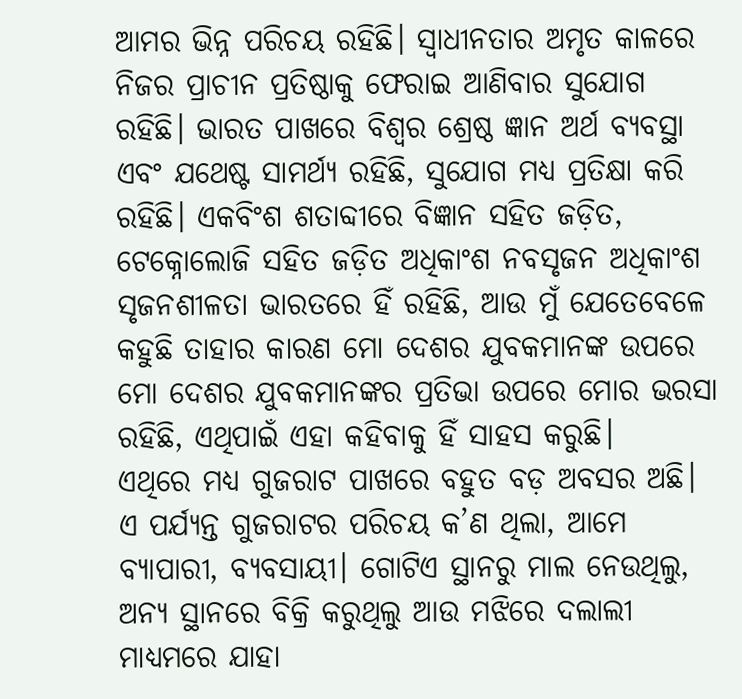ଆମର ଭିନ୍ନ ପରିଚୟ ରହିଛି। ସ୍ୱାଧୀନତାର ଅମୃତ କାଳରେ ନିଜର ପ୍ରାଚୀନ ପ୍ରତିଷ୍ଠାକୁ ଫେରାଇ ଆଣିବାର ସୁଯୋଗ ରହିଛି। ଭାରତ ପାଖରେ ବିଶ୍ୱର ଶ୍ରେଷ୍ଠ ଜ୍ଞାନ ଅର୍ଥ ବ୍ୟବସ୍ଥା ଏବଂ ଯଥେଷ୍ଟ ସାମର୍ଥ୍ୟ ରହିଛି, ସୁଯୋଗ ମଧ୍ୟ ପ୍ରତିକ୍ଷା କରି ରହିଛି। ଏକବିଂଶ ଶତାବ୍ଦୀରେ ବିଜ୍ଞାନ ସହିତ ଜଡ଼ିତ, ଟେକ୍ନୋଲୋଜି ସହିତ ଜଡ଼ିତ ଅଧିକାଂଶ ନବସୃଜନ ଅଧିକାଂଶ ସୃଜନଶୀଳତା ଭାରତରେ ହିଁ ରହିଛି, ଆଉ ମୁଁ ଯେତେବେଳେ କହୁଛି ତାହାର କାରଣ ମୋ ଦେଶର ଯୁବକମାନଙ୍କ ଉପରେ ମୋ ଦେଶର ଯୁବକମାନଙ୍କର ପ୍ରତିଭା ଉପରେ ମୋର ଭରସା ରହିଛି, ଏଥିପାଇଁ ଏହା କହିବାକୁ ହିଁ ସାହସ କରୁଛି।
ଏଥିରେ ମଧ୍ୟ ଗୁଜରାଟ ପାଖରେ ବହୁତ ବଡ଼ ଅବସର ଅଛି। ଏ ପର୍ଯ୍ୟନ୍ତ ଗୁଜରାଟର ପରିଚୟ କ’ଣ ଥିଲା, ଆମେ ବ୍ୟାପାରୀ, ବ୍ୟବସାୟୀ। ଗୋଟିଏ ସ୍ଥାନରୁ ମାଲ ନେଉଥିଲୁ, ଅନ୍ୟ ସ୍ଥାନରେ ବିକ୍ରି କରୁଥିଲୁ ଆଉ ମଝିରେ ଦଲାଲୀ ମାଧ୍ୟମରେ ଯାହା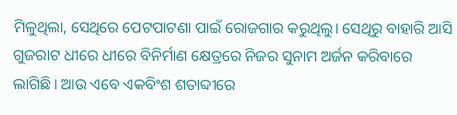ମିଳୁଥିଲା, ସେଥିରେ ପେଟପାଟଣା ପାଇଁ ରୋଜଗାର କରୁଥିଲୁ। ସେଥିରୁ ବାହାରି ଆସି ଗୁଜରାଟ ଧୀରେ ଧୀରେ ବିନିର୍ମାଣ କ୍ଷେତ୍ରରେ ନିଜର ସୁନାମ ଅର୍ଜନ କରିବାରେ ଲାଗିଛି। ଆଉ ଏବେ ଏକବିଂଶ ଶତାବ୍ଦୀରେ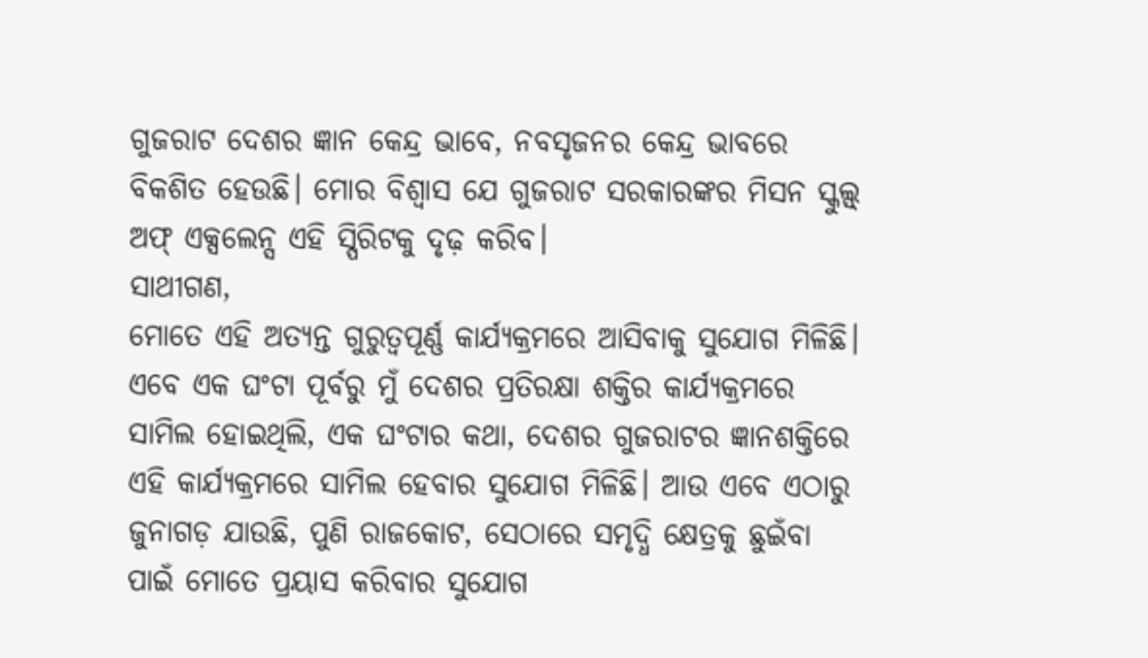ଗୁଜରାଟ ଦେଶର ଜ୍ଞାନ କେନ୍ଦ୍ର ଭାବେ, ନବସୃଜନର କେନ୍ଦ୍ର ଭାବରେ ବିକଶିତ ହେଉଛି। ମୋର ବିଶ୍ୱାସ ଯେ ଗୁଜରାଟ ସରକାରଙ୍କର ମିସନ ସ୍କୁଲ୍ସ୍ ଅଫ୍ ଏକ୍ସଲେନ୍ସ ଏହି ସ୍ପିରିଟକୁ ଦୃଢ଼ କରିବ।
ସାଥୀଗଣ,
ମୋତେ ଏହି ଅତ୍ୟନ୍ତ ଗୁରୁତ୍ୱପୂର୍ଣ୍ଣ କାର୍ଯ୍ୟକ୍ରମରେ ଆସିବାକୁ ସୁଯୋଗ ମିଳିଛି। ଏବେ ଏକ ଘଂଟା ପୂର୍ବରୁ ମୁଁ ଦେଶର ପ୍ରତିରକ୍ଷା ଶକ୍ତିର କାର୍ଯ୍ୟକ୍ରମରେ ସାମିଲ ହୋଇଥିଲି, ଏକ ଘଂଟାର କଥା, ଦେଶର ଗୁଜରାଟର ଜ୍ଞାନଶକ୍ତିରେ ଏହି କାର୍ଯ୍ୟକ୍ରମରେ ସାମିଲ ହେବାର ସୁଯୋଗ ମିଳିଛି। ଆଉ ଏବେ ଏଠାରୁ ଜୁନାଗଡ଼ ଯାଉଛି, ପୁଣି ରାଜକୋଟ, ସେଠାରେ ସମୃଦ୍ଧି କ୍ଷେତ୍ରକୁ ଛୁଇଁବା ପାଇଁ ମୋତେ ପ୍ରୟାସ କରିବାର ସୁଯୋଗ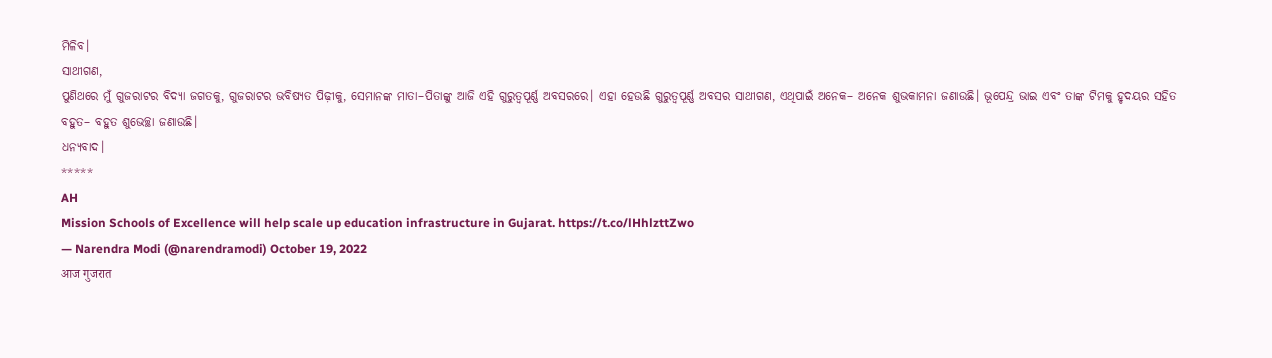ମିଳିବ।
ସାଥୀଗଣ,
ପୁଣିଥରେ ମୁଁ ଗୁଜରାଟର ବିଦ୍ୟା ଜଗତକୁ, ଗୁଜରାଟର ଭବିଷ୍ୟତ ପିଢ଼ୀକୁ, ସେମାନଙ୍କ ମାତା–ପିତାଙ୍କୁ ଆଜି ଏହି ଗୁରୁତ୍ୱପୂର୍ଣ୍ଣ ଅବସରରେ। ଏହା ହେଉଛି ଗୁରୁତ୍ୱପୂର୍ଣ୍ଣ ଅବସର ସାଥୀଗଣ, ଏଥିପାଇଁ ଅନେକ– ଅନେକ ଶୁଭକାମନା ଜଣାଉଛି। ଭୂପେନ୍ଦ୍ର ଭାଇ ଏବଂ ତାଙ୍କ ଟିମକୁ ହୃଦୟର ସହିତ ବହୁତ– ବହୁତ ଶୁଭେଚ୍ଛା ଜଣାଉଛି।
ଧନ୍ୟବାଦ।
*****
AH
Mission Schools of Excellence will help scale up education infrastructure in Gujarat. https://t.co/lHhlzttZwo
— Narendra Modi (@narendramodi) October 19, 2022
आज गुजरात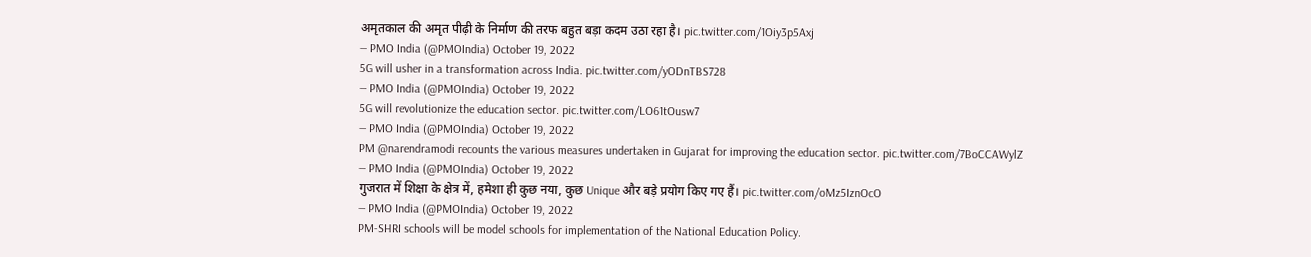अमृतकाल की अमृत पीढ़ी के निर्माण की तरफ बहुत बड़ा कदम उठा रहा है। pic.twitter.com/1Oiy3p5Axj
— PMO India (@PMOIndia) October 19, 2022
5G will usher in a transformation across India. pic.twitter.com/yODnTBS728
— PMO India (@PMOIndia) October 19, 2022
5G will revolutionize the education sector. pic.twitter.com/LO61tOusw7
— PMO India (@PMOIndia) October 19, 2022
PM @narendramodi recounts the various measures undertaken in Gujarat for improving the education sector. pic.twitter.com/7BoCCAWylZ
— PMO India (@PMOIndia) October 19, 2022
गुजरात में शिक्षा के क्षेत्र में, हमेशा ही कुछ नया, कुछ Unique और बड़े प्रयोग किए गए हैं। pic.twitter.com/oMz5IznOcO
— PMO India (@PMOIndia) October 19, 2022
PM-SHRI schools will be model schools for implementation of the National Education Policy.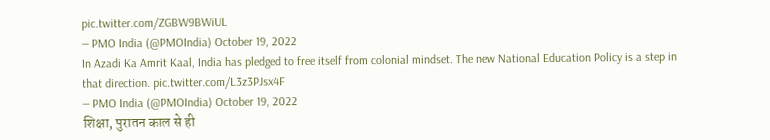pic.twitter.com/ZGBW9BWiUL
— PMO India (@PMOIndia) October 19, 2022
In Azadi Ka Amrit Kaal, India has pledged to free itself from colonial mindset. The new National Education Policy is a step in that direction. pic.twitter.com/L3z3PJsx4F
— PMO India (@PMOIndia) October 19, 2022
शिक्षा, पुरातन काल से ही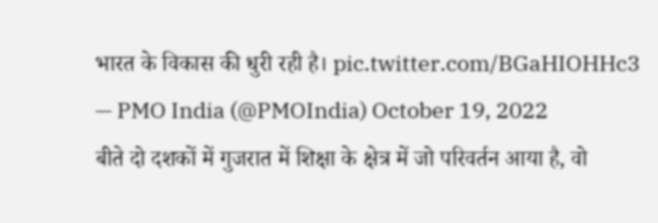भारत के विकास की धुरी रही है। pic.twitter.com/BGaHIOHHc3
— PMO India (@PMOIndia) October 19, 2022
बीते दो दशकों में गुजरात में शिक्षा के क्षेत्र में जो परिवर्तन आया है, वो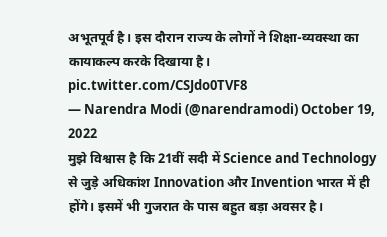अभूतपूर्व है। इस दौरान राज्य के लोगों ने शिक्षा-व्यवस्था का कायाकल्प करके दिखाया है। pic.twitter.com/CSJdo0TVF8
— Narendra Modi (@narendramodi) October 19, 2022
मुझे विश्वास है कि 21वीं सदी में Science and Technology से जुड़े अधिकांश Innovation और Invention भारत में ही होंगे। इसमें भी गुजरात के पास बहुत बड़ा अवसर है।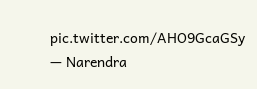pic.twitter.com/AHO9GcaGSy
— Narendra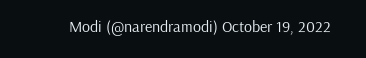Modi (@narendramodi) October 19, 2022